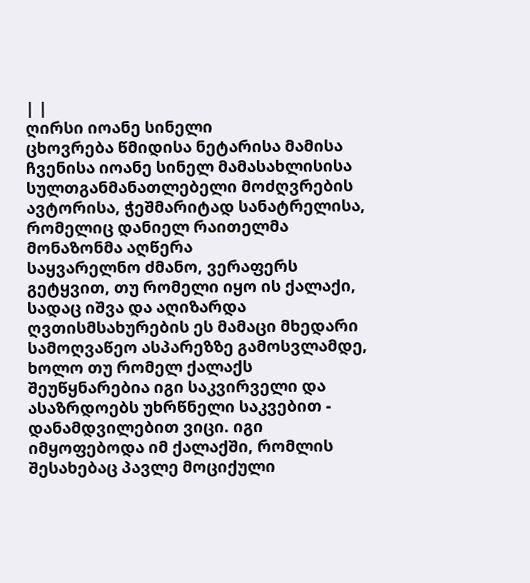| |
ღირსი იოანე სინელი
ცხოვრება წმიდისა ნეტარისა მამისა ჩვენისა იოანე სინელ მამასახლისისა
სულთგანმანათლებელი მოძღვრების ავტორისა, ჭეშმარიტად სანატრელისა,
რომელიც დანიელ რაითელმა მონაზონმა აღწერა
საყვარელნო ძმანო, ვერაფერს გეტყვით, თუ რომელი იყო ის ქალაქი, სადაც იშვა და აღიზარდა ღვთისმსახურების ეს მამაცი მხედარი სამოღვაწეო ასპარეზზე გამოსვლამდე, ხოლო თუ რომელ ქალაქს შეუწყნარებია იგი საკვირველი და ასაზრდოებს უხრწნელი საკვებით - დანამდვილებით ვიცი. იგი იმყოფებოდა იმ ქალაქში, რომლის შესახებაც პავლე მოციქული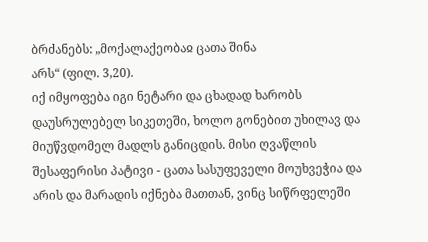ბრძანებს: „მოქალაქეობაჲ ცათა შინა
არს“ (ფილ. 3,20).
იქ იმყოფება იგი ნეტარი და ცხადად ხარობს დაუსრულებელ სიკეთეში, ხოლო გონებით უხილავ და მიუწვდომელ მადლს განიცდის. მისი ღვაწლის შესაფერისი პატივი - ცათა სასუფეველი მოუხვეჭია და არის და მარადის იქნება მათთან, ვინც სიწრფელეში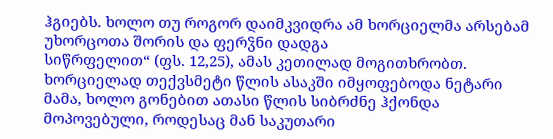ჰგიებს. ხოლო თუ როგორ დაიმკვიდრა ამ ხორციელმა არსებამ უხორცოთა შორის და ფერჴნი დადგა
სიწრფელით“ (ფს. 12,25), ამას კეთილად მოგითხრობთ.
ხორციელად თექვსმეტი წლის ასაკში იმყოფებოდა ნეტარი მამა, ხოლო გონებით ათასი წლის სიბრძნე ჰქონდა მოპოვებული, როდესაც მან საკუთარი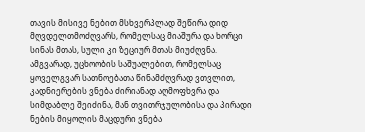თავის მისივე ნებით მსხვერპლად შეწირა დიდ მღვდელთმოძღვარს, რომელსაც მიაშურა და ხორცი სინას მთას, სული კი ზეციურ მთას მიუძღვნა.
ამგვარად, უცხოობის საშუალებით, რომელსაც ყოველგვარ სათნოებათა წინამძღვრად ვთვლით, კადნიერების ვნება ძირიანად აღმოფხვრა და სიმდაბლე შეიძინა, მან თვითრჯულობისა და პირადი ნების მიყოლის მაცდური ვნება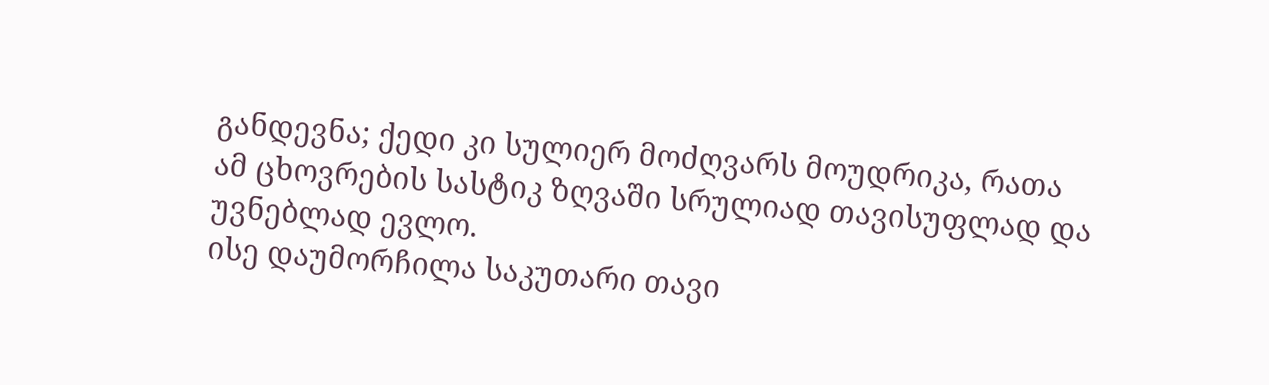განდევნა; ქედი კი სულიერ მოძღვარს მოუდრიკა, რათა ამ ცხოვრების სასტიკ ზღვაში სრულიად თავისუფლად და უვნებლად ევლო.
ისე დაუმორჩილა საკუთარი თავი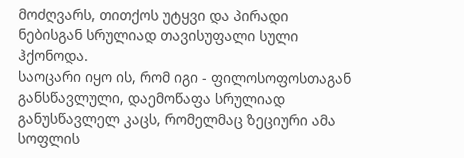მოძღვარს, თითქოს უტყვი და პირადი ნებისგან სრულიად თავისუფალი სული ჰქონოდა.
საოცარი იყო ის, რომ იგი - ფილოსოფოსთაგან განსწავლული, დაემოწაფა სრულიად განუსწავლელ კაცს, რომელმაც ზეციური ამა სოფლის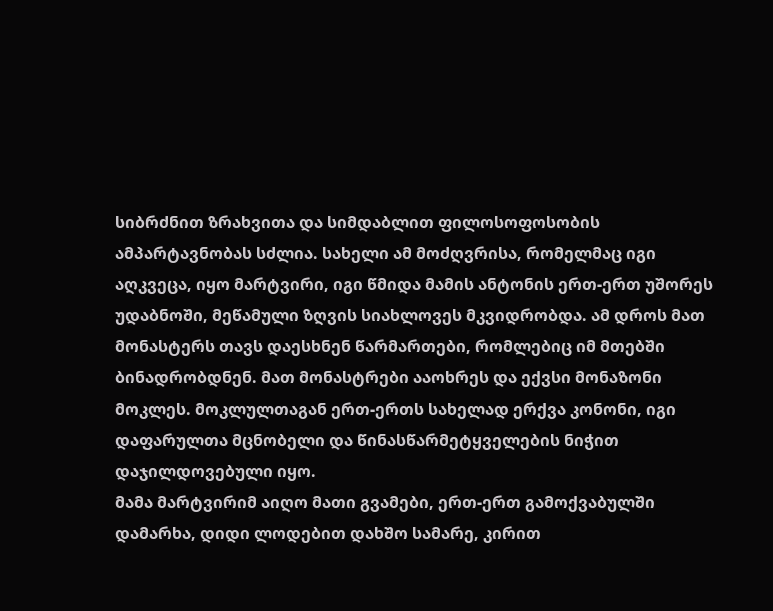სიბრძნით ზრახვითა და სიმდაბლით ფილოსოფოსობის ამპარტავნობას სძლია. სახელი ამ მოძღვრისა, რომელმაც იგი აღკვეცა, იყო მარტვირი, იგი წმიდა მამის ანტონის ერთ-ერთ უშორეს უდაბნოში, მეწამული ზღვის სიახლოვეს მკვიდრობდა. ამ დროს მათ მონასტერს თავს დაესხნენ წარმართები, რომლებიც იმ მთებში ბინადრობდნენ. მათ მონასტრები ააოხრეს და ექვსი მონაზონი მოკლეს. მოკლულთაგან ერთ-ერთს სახელად ერქვა კონონი, იგი დაფარულთა მცნობელი და წინასწარმეტყველების ნიჭით დაჯილდოვებული იყო.
მამა მარტვირიმ აიღო მათი გვამები, ერთ-ერთ გამოქვაბულში დამარხა, დიდი ლოდებით დახშო სამარე, კირით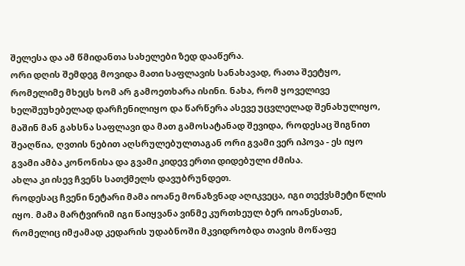შელესა და ამ წმიდანთა სახელები ზედ დააწერა.
ორი დღის შემდეგ მოვიდა მათი საფლავის სანახავად, რათა შეეტყო, რომელიმე მხეცს ხომ არ გამოეთხარა ისინი. ნახა, რომ ყოველივე ხელშეუხებელად დარჩენილიყო და წარწერა ასევე უცვლელად შენახულიყო, მაშინ მან გახსნა საფლავი და მათ გამოსატანად შევიდა, როდესაც შიგნით შეაღწია, ღვთის ნებით აღსრულებულთაგან ორი გვამი ვერ იპოვა - ეს იყო გვამი ამბა კონონისა და გვამი კიდევ ერთი დიდებული ძმისა.
ახლა კი ისევ ჩვენს სათქმელს დავუბრუნდეთ.
როდესაც ჩვენი ნეტარი მამა იოანე მონაზვნად აღიკვეცა, იგი თექვსმეტი წლის იყო. მამა მარტვირიმ იგი წაიყვანა ვინმე კურთხეულ ბერ იოანესთან, რომელიც იმჟამად კედარის უდაბნოში მკვიდრობდა თავის მოწაფე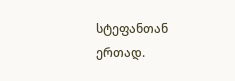სტეფანთან ერთად.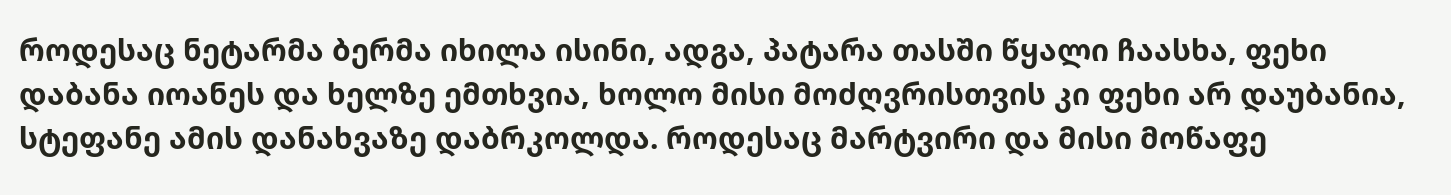როდესაც ნეტარმა ბერმა იხილა ისინი, ადგა, პატარა თასში წყალი ჩაასხა, ფეხი დაბანა იოანეს და ხელზე ემთხვია, ხოლო მისი მოძღვრისთვის კი ფეხი არ დაუბანია, სტეფანე ამის დანახვაზე დაბრკოლდა. როდესაც მარტვირი და მისი მოწაფე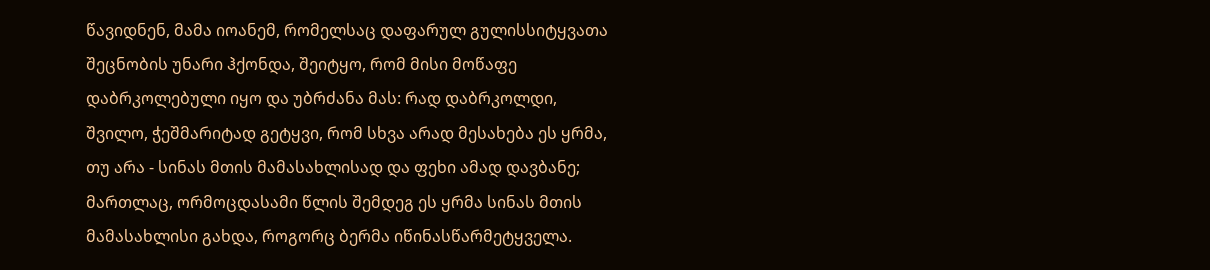წავიდნენ, მამა იოანემ, რომელსაც დაფარულ გულისსიტყვათა შეცნობის უნარი ჰქონდა, შეიტყო, რომ მისი მოწაფე დაბრკოლებული იყო და უბრძანა მას: რად დაბრკოლდი, შვილო, ჭეშმარიტად გეტყვი, რომ სხვა არად მესახება ეს ყრმა, თუ არა - სინას მთის მამასახლისად და ფეხი ამად დავბანე; მართლაც, ორმოცდასამი წლის შემდეგ ეს ყრმა სინას მთის მამასახლისი გახდა, როგორც ბერმა იწინასწარმეტყველა.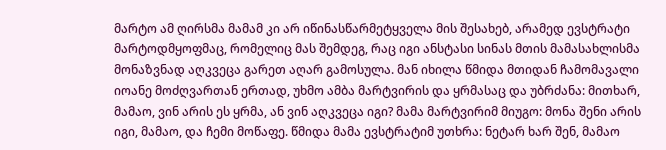მარტო ამ ღირსმა მამამ კი არ იწინასწარმეტყველა მის შესახებ, არამედ ევსტრატი მარტოდმყოფმაც, რომელიც მას შემდეგ, რაც იგი ანსტასი სინას მთის მამასახლისმა მონაზვნად აღკვეცა გარეთ აღარ გამოსულა. მან იხილა წმიდა მთიდან ჩამომავალი იოანე მოძღვართან ერთად, უხმო ამბა მარტვირის და ყრმასაც და უბრძანა: მითხარ, მამაო, ვინ არის ეს ყრმა, ან ვინ აღკვეცა იგი? მამა მარტვირიმ მიუგო: მონა შენი არის იგი, მამაო, და ჩემი მოწაფე. წმიდა მამა ევსტრატიმ უთხრა: ნეტარ ხარ შენ, მამაო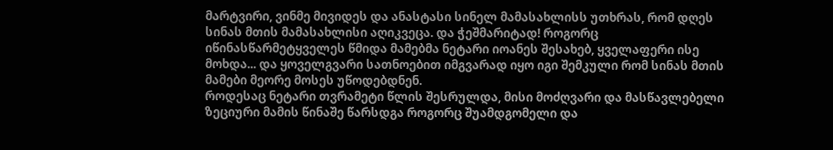მარტვირი, ვინმე მივიდეს და ანასტასი სინელ მამასახლისს უთხრას, რომ დღეს სინას მთის მამასახლისი აღიკვეცა. და ჭეშმარიტად! როგორც იწინასწარმეტყველეს წმიდა მამებმა ნეტარი იოანეს შესახებ, ყველაფერი ისე მოხდა... და ყოველგვარი სათნოებით იმგვარად იყო იგი შემკული რომ სინას მთის მამები მეორე მოსეს უწოდებდნენ.
როდესაც ნეტარი თვრამეტი წლის შესრულდა, მისი მოძღვარი და მასწავლებელი ზეციური მამის წინაშე წარსდგა როგორც შუამდგომელი და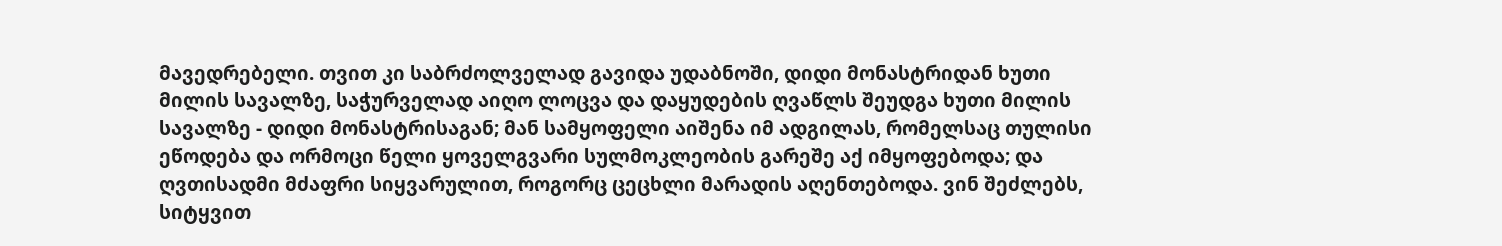მავედრებელი. თვით კი საბრძოლველად გავიდა უდაბნოში, დიდი მონასტრიდან ხუთი მილის სავალზე, საჭურველად აიღო ლოცვა და დაყუდების ღვაწლს შეუდგა ხუთი მილის სავალზე - დიდი მონასტრისაგან; მან სამყოფელი აიშენა იმ ადგილას, რომელსაც თულისი ეწოდება და ორმოცი წელი ყოველგვარი სულმოკლეობის გარეშე აქ იმყოფებოდა; და ღვთისადმი მძაფრი სიყვარულით, როგორც ცეცხლი მარადის აღენთებოდა. ვინ შეძლებს, სიტყვით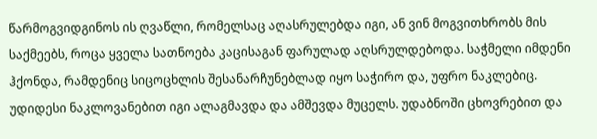წარმოგვიდგინოს ის ღვაწლი, რომელსაც აღასრულებდა იგი, ან ვინ მოგვითხრობს მის საქმეებს, როცა ყველა სათნოება კაცისაგან ფარულად აღსრულდებოდა. საჭმელი იმდენი ჰქონდა, რამდენიც სიცოცხლის შესანარჩუნებლად იყო საჭირო და, უფრო ნაკლებიც.
უდიდესი ნაკლოვანებით იგი ალაგმავდა და ამშევდა მუცელს. უდაბნოში ცხოვრებით და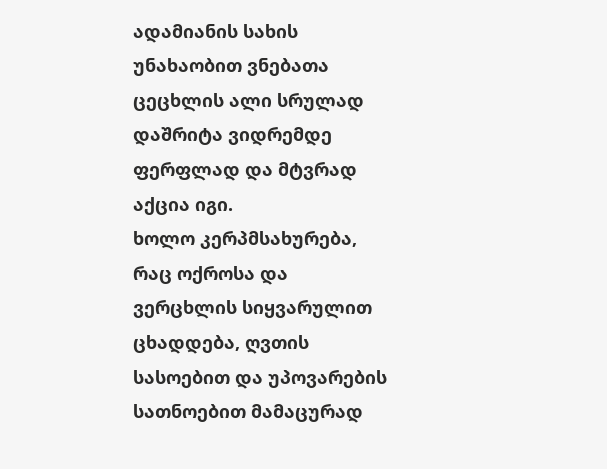ადამიანის სახის უნახაობით ვნებათა ცეცხლის ალი სრულად დაშრიტა ვიდრემდე ფერფლად და მტვრად აქცია იგი.
ხოლო კერპმსახურება, რაც ოქროსა და ვერცხლის სიყვარულით ცხადდება, ღვთის სასოებით და უპოვარების სათნოებით მამაცურად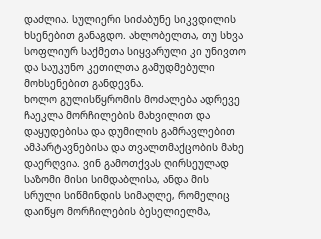დაძლია. სულიერი სიძაბუნე სიკვდილის ხსენებით განაგდო. ახლობელთა, თუ სხვა სოფლიურ საქმეთა სიყვარული კი უნივთო და საუკუნო კეთილთა გამუდმებული მოხსენებით განდევნა.
ხოლო გულისწყრომის მოძალება ადრევე ჩაეკლა მორჩილების მახვილით და დაყუდებისა და დუმილის გამრავლებით ამპარტავნებისა და თვალთმაქცობის მახე დაერღვია. ვინ გამოთქვას ღირსეულად საზომი მისი სიმდაბლისა, ანდა მის სრული სიწმინდის სიმაღლე, რომელიც დაიწყო მორჩილების ბესელიელმა,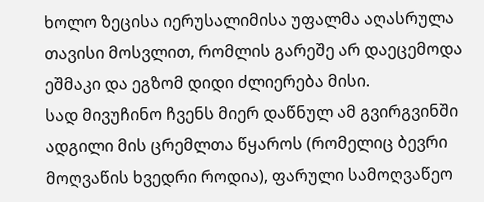ხოლო ზეცისა იერუსალიმისა უფალმა აღასრულა თავისი მოსვლით, რომლის გარეშე არ დაეცემოდა ეშმაკი და ეგზომ დიდი ძლიერება მისი.
სად მივუჩინო ჩვენს მიერ დაწნულ ამ გვირგვინში ადგილი მის ცრემლთა წყაროს (რომელიც ბევრი მოღვაწის ხვედრი როდია), ფარული სამოღვაწეო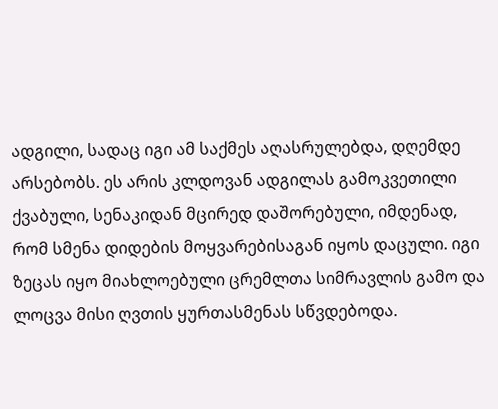ადგილი, სადაც იგი ამ საქმეს აღასრულებდა, დღემდე არსებობს. ეს არის კლდოვან ადგილას გამოკვეთილი ქვაბული, სენაკიდან მცირედ დაშორებული, იმდენად, რომ სმენა დიდების მოყვარებისაგან იყოს დაცული. იგი ზეცას იყო მიახლოებული ცრემლთა სიმრავლის გამო და ლოცვა მისი ღვთის ყურთასმენას სწვდებოდა.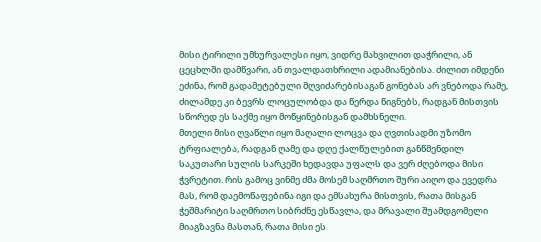მისი ტირილი უმხურვალესი იყო, ვიდრე მახვილით დაჭრილი, ან ცეცხლში დამწვარი, ან თვალდათხრილი ადამიანებისა. ძილით იმდენი ეძინა, რომ გადამეტებული მღვიძარებისაგან გონებას არ ვნებოდა რამე, ძილამდე კი ბევრს ლოცულობდა და წერდა წიგნებს, რადგან მისთვის სწორედ ეს საქმე იყო მოწყინებისგან დამხსნელი.
მთელი მისი ღვაწლი იყო მაღალი ლოცვა და ღვთისადმი უზომო ტრფიალება, რადგან ღამე და დღე ქალწულებით განწმენდილ საკუთარი სულის სარკეში ხედავდა უფალს და ვერ ძღებოდა მისი ჭვრეტით. რის გამოც ვინმე ძმა მოსემ საღმრთო შური აიღო და ევედრა მას, რომ დაემოწაფებინა იგი და ემსახურა მისთვის, რათა მისგან ჭეშმარიტი საღმრთო სიბრძნე ესწავლა, და მრავალი შუამდგომელი მიაგზავნა მასთან, რათა მისი ეს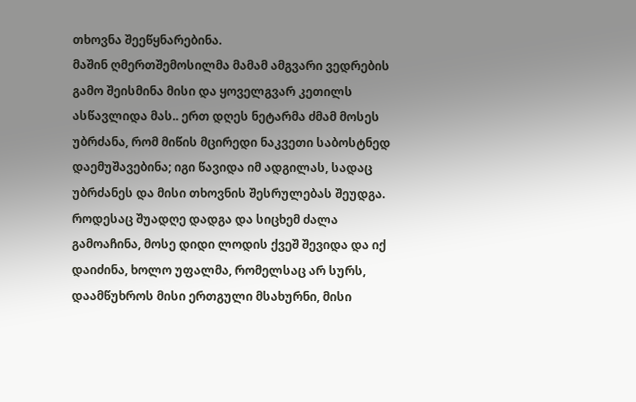თხოვნა შეეწყნარებინა.
მაშინ ღმერთშემოსილმა მამამ ამგვარი ვედრების გამო შეისმინა მისი და ყოველგვარ კეთილს ასწავლიდა მას.. ერთ დღეს ნეტარმა ძმამ მოსეს უბრძანა, რომ მიწის მცირედი ნაკვეთი საბოსტნედ დაემუშავებინა; იგი წავიდა იმ ადგილას, სადაც უბრძანეს და მისი თხოვნის შესრულებას შეუდგა.
როდესაც შუადღე დადგა და სიცხემ ძალა გამოაჩინა, მოსე დიდი ლოდის ქვეშ შევიდა და იქ დაიძინა, ხოლო უფალმა, რომელსაც არ სურს, დაამწუხროს მისი ერთგული მსახურნი, მისი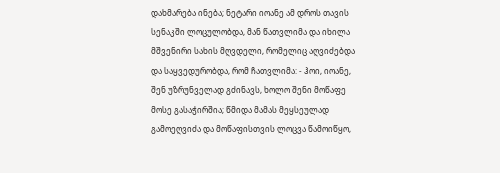დახმარება ინება; ნეტარი იოანე ამ დროს თავის სენაკში ლოცულობდა, მან წათვლიმა და იხილა მშვენირი სახის მღვდელი, რომელიც აღვიძებდა და საყვედურობდა, რომ ჩათვლიმა: - ჰოი, იოანე, შენ უზრუნველად გძინავს, ხოლო შენი მოწაფე მოსე გასაჭირშია; წმიდა მამას მეყსეულად გამოეღვიძა და მოწაფისთვის ლოცვა წამოიწყო,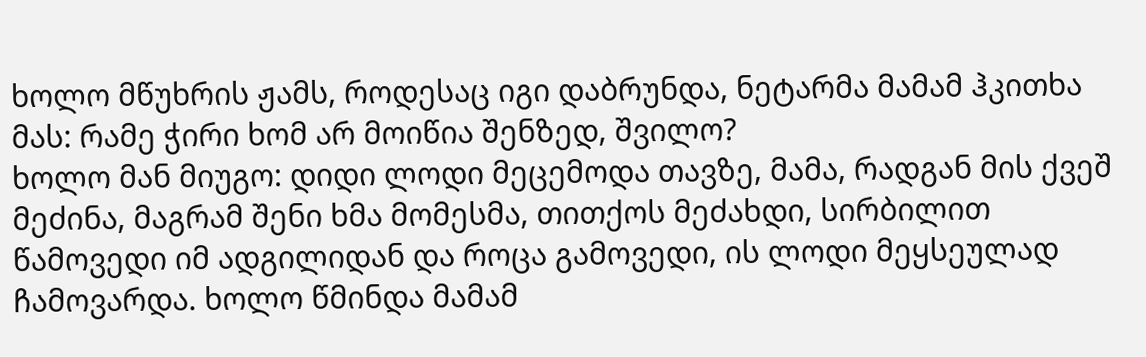ხოლო მწუხრის ჟამს, როდესაც იგი დაბრუნდა, ნეტარმა მამამ ჰკითხა მას: რამე ჭირი ხომ არ მოიწია შენზედ, შვილო?
ხოლო მან მიუგო: დიდი ლოდი მეცემოდა თავზე, მამა, რადგან მის ქვეშ მეძინა, მაგრამ შენი ხმა მომესმა, თითქოს მეძახდი, სირბილით წამოვედი იმ ადგილიდან და როცა გამოვედი, ის ლოდი მეყსეულად ჩამოვარდა. ხოლო წმინდა მამამ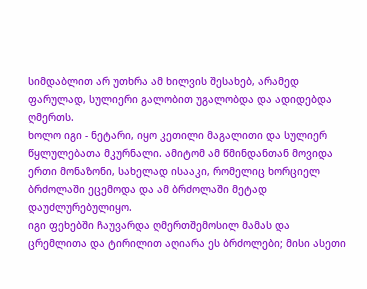სიმდაბლით არ უთხრა ამ ხილვის შესახებ, არამედ ფარულად, სულიერი გალობით უგალობდა და ადიდებდა ღმერთს.
ხოლო იგი - ნეტარი, იყო კეთილი მაგალითი და სულიერ წყლულებათა მკურნალი. ამიტომ ამ წმინდანთან მოვიდა ერთი მონაზონი, სახელად ისააკი, რომელიც ხორციელ ბრძოლაში ეცემოდა და ამ ბრძოლაში მეტად დაუძლურებულიყო.
იგი ფეხებში ჩაუვარდა ღმერთშემოსილ მამას და ცრემლითა და ტირილით აღიარა ეს ბრძოლები; მისი ასეთი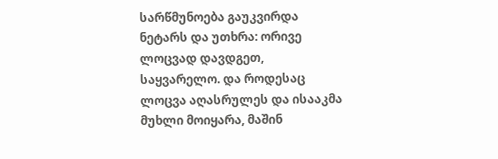სარწმუნოება გაუკვირდა ნეტარს და უთხრა: ორივე ლოცვად დავდგეთ, საყვარელო. და როდესაც ლოცვა აღასრულეს და ისააკმა მუხლი მოიყარა, მაშინ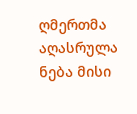ღმერთმა აღასრულა ნება მისი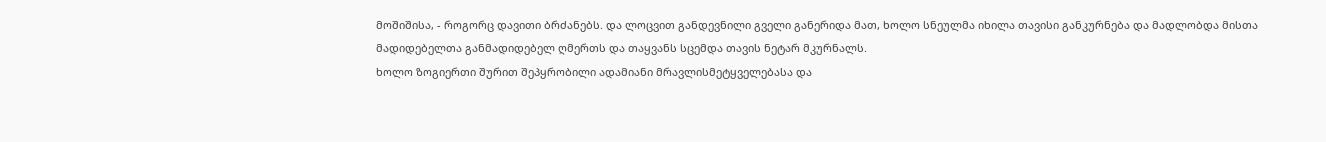მოშიშისა, - როგორც დავითი ბრძანებს. და ლოცვით განდევნილი გველი განერიდა მათ, ხოლო სნეულმა იხილა თავისი განკურნება და მადლობდა მისთა მადიდებელთა განმადიდებელ ღმერთს და თაყვანს სცემდა თავის ნეტარ მკურნალს.
ხოლო ზოგიერთი შურით შეპყრობილი ადამიანი მრავლისმეტყველებასა და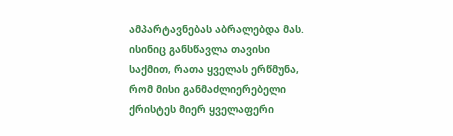ამპარტავნებას აბრალებდა მას. ისინიც განსწავლა თავისი საქმით, რათა ყველას ერწმუნა, რომ მისი განმაძლიერებელი ქრისტეს მიერ ყველაფერი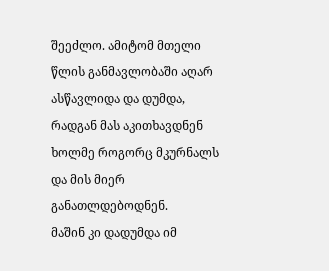შეეძლო. ამიტომ მთელი წლის განმავლობაში აღარ ასწავლიდა და დუმდა, რადგან მას აკითხავდნენ ხოლმე როგორც მკურნალს და მის მიერ განათლდებოდნენ.
მაშინ კი დადუმდა იმ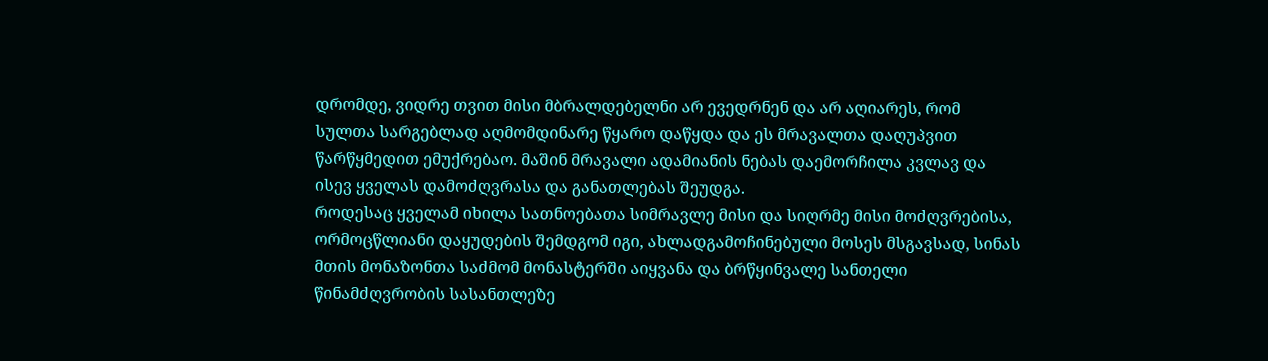დრომდე, ვიდრე თვით მისი მბრალდებელნი არ ევედრნენ და არ აღიარეს, რომ სულთა სარგებლად აღმომდინარე წყარო დაწყდა და ეს მრავალთა დაღუპვით წარწყმედით ემუქრებაო. მაშინ მრავალი ადამიანის ნებას დაემორჩილა კვლავ და ისევ ყველას დამოძღვრასა და განათლებას შეუდგა.
როდესაც ყველამ იხილა სათნოებათა სიმრავლე მისი და სიღრმე მისი მოძღვრებისა, ორმოცწლიანი დაყუდების შემდგომ იგი, ახლადგამოჩინებული მოსეს მსგავსად, სინას მთის მონაზონთა საძმომ მონასტერში აიყვანა და ბრწყინვალე სანთელი წინამძღვრობის სასანთლეზე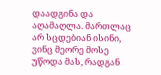დაადგინა და აღამაღლა. მართლაც არ სცდებიან ისინი, ვინც მეორე მოსე უწოდა მას, რადგან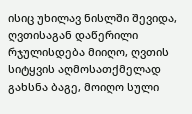ისიც უხილავ ნისლში შევიდა, ღვთისაგან დაწერილი რჯულისდება მიიღო, ღვთის სიტყვის აღმოსათქმელად გახსნა ბაგე, მოიღო სული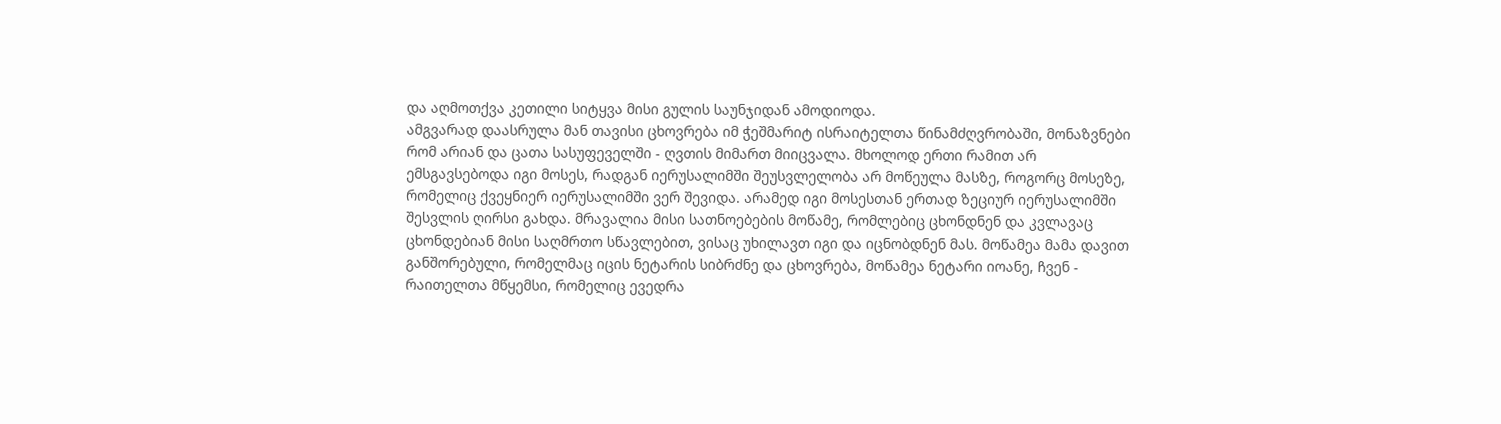და აღმოთქვა კეთილი სიტყვა მისი გულის საუნჯიდან ამოდიოდა.
ამგვარად დაასრულა მან თავისი ცხოვრება იმ ჭეშმარიტ ისრაიტელთა წინამძღვრობაში, მონაზვნები რომ არიან და ცათა სასუფეველში - ღვთის მიმართ მიიცვალა. მხოლოდ ერთი რამით არ ემსგავსებოდა იგი მოსეს, რადგან იერუსალიმში შეუსვლელობა არ მოწეულა მასზე, როგორც მოსეზე, რომელიც ქვეყნიერ იერუსალიმში ვერ შევიდა. არამედ იგი მოსესთან ერთად ზეციურ იერუსალიმში შესვლის ღირსი გახდა. მრავალია მისი სათნოებების მოწამე, რომლებიც ცხონდნენ და კვლავაც ცხონდებიან მისი საღმრთო სწავლებით, ვისაც უხილავთ იგი და იცნობდნენ მას. მოწამეა მამა დავით განშორებული, რომელმაც იცის ნეტარის სიბრძნე და ცხოვრება, მოწამეა ნეტარი იოანე, ჩვენ - რაითელთა მწყემსი, რომელიც ევედრა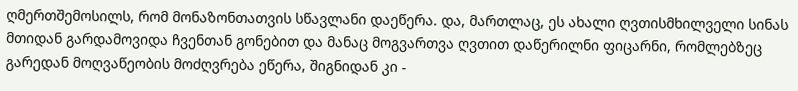ღმერთშემოსილს, რომ მონაზონთათვის სწავლანი დაეწერა. და, მართლაც, ეს ახალი ღვთისმხილველი სინას მთიდან გარდამოვიდა ჩვენთან გონებით და მანაც მოგვართვა ღვთით დაწერილნი ფიცარნი, რომლებზეც გარედან მოღვაწეობის მოძღვრება ეწერა, შიგნიდან კი -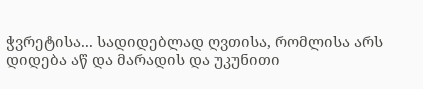ჭვრეტისა... სადიდებლად ღვთისა, რომლისა არს დიდება აწ და მარადის და უკუნითი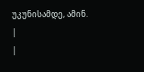უკუნისამდე, ამინ.
|
|